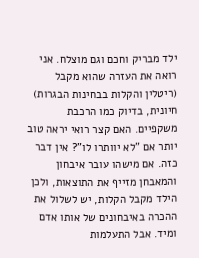ילד מבריק וחכם וגם מוצלח. אני רואה את העזרה שהוא מקבל (ריטלין והקלות בבחינות הבגרות) חיונית, בדיוק כמו הרכבת משקפיים. האם קצר רואי יראה טוב יותר אם "לא יוותרו לו"? אין דבר כזה. אם מישהו עובר איבחון והמאבחן מזייף את התוצאות, ולכן הילד מקבל הקלות, יש לשלול את ההכרה באיבחונים של אותו אדם ומיד. אבל התעלמות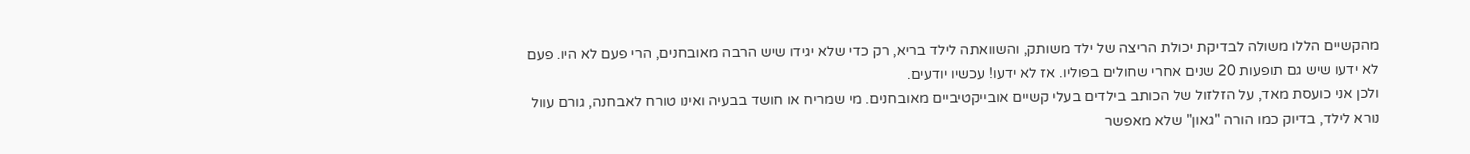מהקשיים הללו משולה לבדיקת יכולת הריצה של ילד משותק, והשוואתה לילד בריא, רק כדי שלא יגידו שיש הרבה מאובחנים, הרי פעם לא היו. פעם לא ידעו שיש גם תופעות 20 שנים אחרי שחולים בפוליו. אז לא ידעו! עכשיו יודעים.
ולכן אני כועסת מאד, על הזלזול של הכותב בילדים בעלי קשיים אובייקטיביים מאובחנים. מי שמריח או חושד בבעיה ואינו טורח לאבחנה, גורם עוול נורא לילד, בדיוק כמו הורה "גאון" שלא מאפשר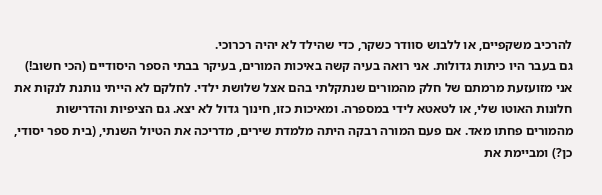להרכיב משקפיים, או ללבוש סוודר כשקר, כדי שהילד לא יהיה רכרוכי.
גם בעבר היו כיתות גדולות. אני רואה בעיה קשה באיכות המורים, בעיקר בבתי הספר היסודיים (הכי חשוב!) אני מזועזעת מרמתם של חלק מהמורים שנתקלתי בהם אצל שלושת ילדי. לחלקם לא הייתי נותנת לנקות את חלונות האוטו שלי, או לטאטא לידי במספרה. ומאיכות כזו, חינוך גדול לא יצא. גם הציפיות והדרישות מהמורים פחתו מאד. אם פעם המורה רבקה היתה מלמדת שירים, מדריכה את הטיול השנתי, (בית ספר יסודי, כן?) ומביימת את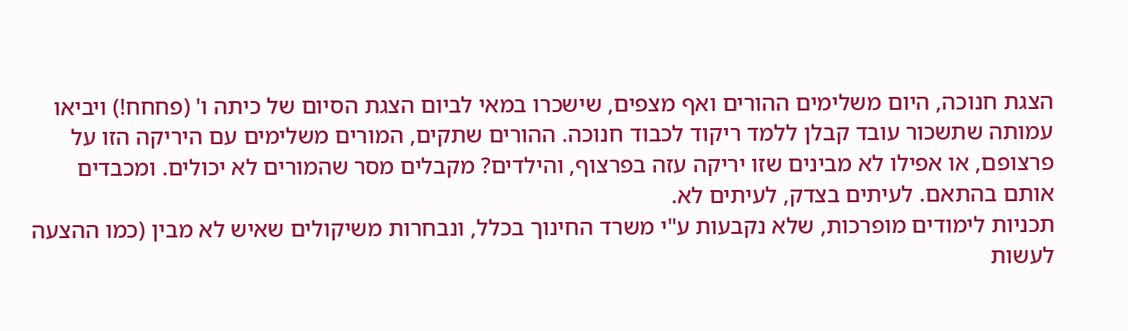הצגת חנוכה, היום משלימים ההורים ואף מצפים, שישכרו במאי לביום הצגת הסיום של כיתה ו' (פחחח!) ויביאו עמותה שתשכור עובד קבלן ללמד ריקוד לכבוד חנוכה. ההורים שתקים, המורים משלימים עם היריקה הזו על פרצופם, או אפילו לא מבינים שזו יריקה עזה בפרצוף, והילדים? מקבלים מסר שהמורים לא יכולים. ומכבדים אותם בהתאם. לעיתים בצדק, לעיתים לא.
תכניות לימודים מופרכות, שלא נקבעות ע"י משרד החינוך בכלל, ונבחרות משיקולים שאיש לא מבין (כמו ההצעה לעשות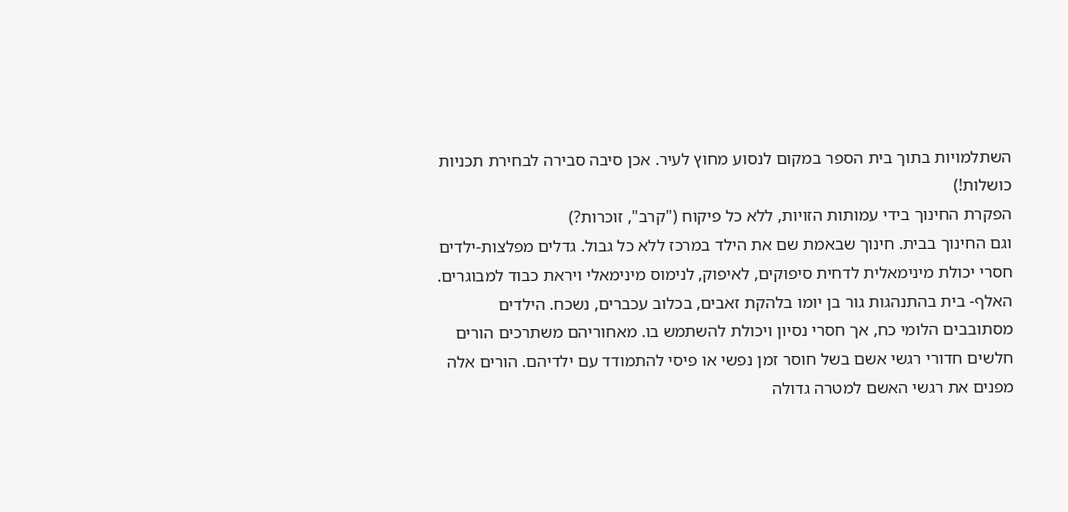השתלמויות בתוך בית הספר במקום לנסוע מחוץ לעיר. אכן סיבה סבירה לבחירת תכניות כושלות!)
הפקרת החינוך בידי עמותות הזויות, ללא כל פיקוח ("קרב", זוכרות?)
וגם החינוך בבית. חינוך שבאמת שם את הילד במרכז ללא כל גבול. גדלים מפלצות-ילדים חסרי יכולת מינימאלית לדחית סיפוקים, לאיפוק, לנימוס מינימאלי ויראת כבוד למבוגרים. האלף- בית בהתנהגות גור בן יומו בלהקת זאבים, בכלוב עכברים, נשכח. הילדים מסתובבים הלומי כח, אך חסרי נסיון ויכולת להשתמש בו. מאחוריהם משתרכים הורים חלשים חדורי רגשי אשם בשל חוסר זמן נפשי או פיסי להתמודד עם ילדיהם. הורים אלה מפנים את רגשי האשם למטרה גדולה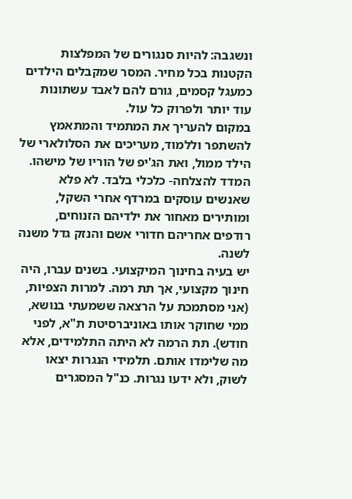ונשגבה: להיות סנגורים של המפלצות הקטנות בכל מחיר. המסר שמקבלים הילדים כמעגל קסמים, גורם להם לאבד עשתונות עוד יותר ולפרוק כל עול.
במקום להעריך את המתמיד והמתאמץ להשתפר וללמוד, מעריכים את הסלולארי של הילד ממול, ואת הג'יפ של הוריו של מישהו. המדד להצלחה- כלכלי בלבד. לא פלא שאנשים עוסקים במרדף אחרי השקל, ומותירים מאחור את ילדיהם הזנוחים, רודפים אחריהם חדורי אשם והנזק גדל משנה לשנה.
יש בעיה בחינוך המיקצועי. בשנים עברו, היה חינוך מקצועי, אך תת רמה. למרות הצפיות, (אני מסתמכת על הרצאה ששמעתי בנושא, ממי שחוקר אותו באוניברסיטת ת"א, לפני חודש). תת הרמה לא היתה התלמידים, אלא מה שלימדו אותם. תלמידי הנגרות יצאו לשוק, ולא ידעו נגרות. כנ"ל המסגרים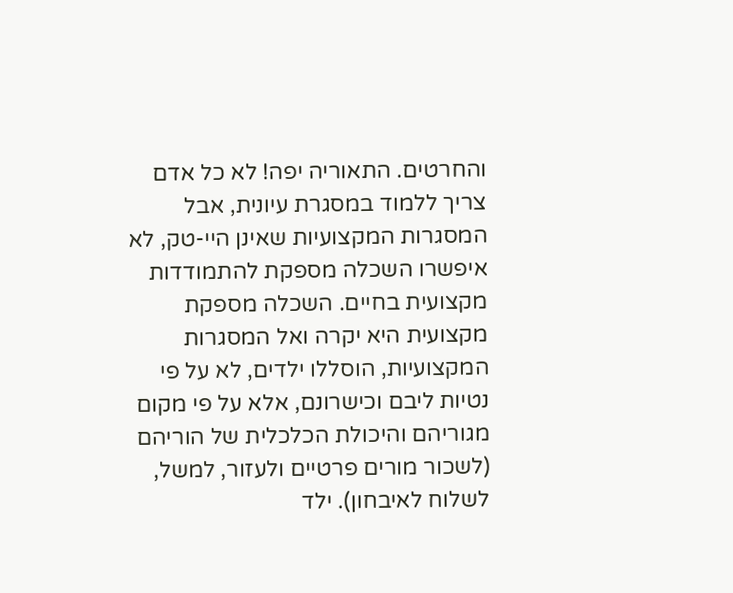והחרטים. התאוריה יפה! לא כל אדם צריך ללמוד במסגרת עיונית, אבל המסגרות המקצועיות שאינן היי-טק, לא איפשרו השכלה מספקת להתמודדות מקצועית בחיים. השכלה מספקת מקצועית היא יקרה ואל המסגרות המקצועיות, הוסללו ילדים, לא על פי נטיות ליבם וכישרונם, אלא על פי מקום מגוריהם והיכולת הכלכלית של הוריהם (לשכור מורים פרטיים ולעזור, למשל, לשלוח לאיבחון). ילד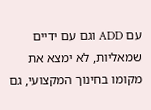עם ADD וגם עם ידיים שמאליות, לא ימצא את מקומו בחינוך המקצועי, גם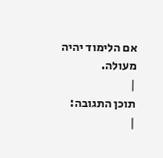אם הלימוד יהיה מעולה.
|
תוכן התגובה:
|